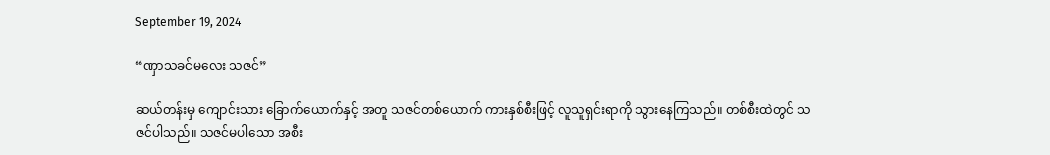September 19, 2024

“ဏှာသခင်မလေး သဇင်”

ဆယ်တန်းမှ ကျောင်းသား ခြောက်ယောက်နှင့် အတူ သဇင်တစ်ယောက် ကားနှစ်စီးဖြင့် လူသူရှင်းရာကို သွားနေကြသည်။ တစ်စီးထဲတွင် သဇင်ပါသည်။ သဇင်မပါသော အစီး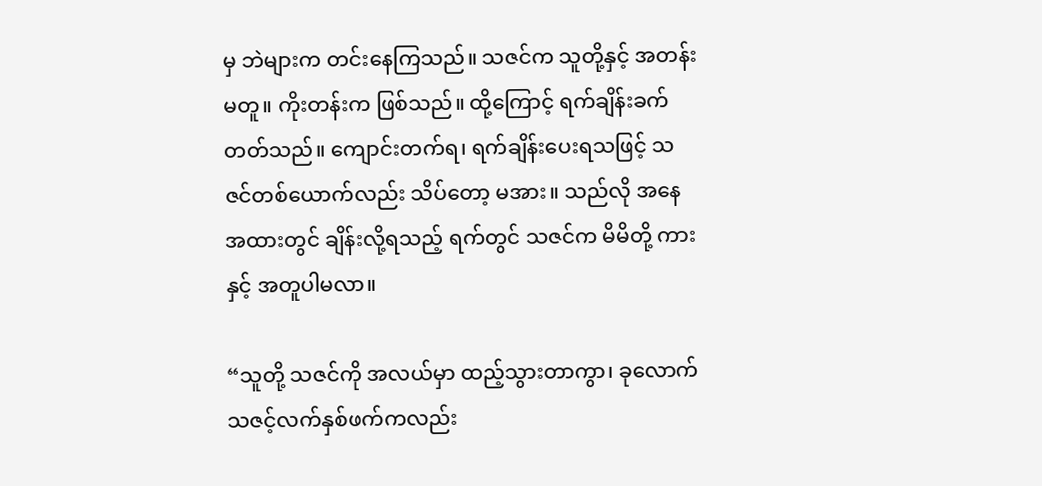မှ ဘဲများက တင်းနေကြသည်။ သဇင်က သူတို့နှင့် အတန်းမတူ။ ကိုးတန်းက ဖြစ်သည်။ ထို့ကြောင့် ရက်ချိန်းခက်တတ်သည်။ ကျောင်းတက်ရ၊ ရက်ချိန်းပေးရသဖြင့် သဇင်တစ်ယောက်လည်း သိပ်တော့ မအား။ သည်လို အနေအထားတွင် ချိန်းလို့ရသည့် ရက်တွင် သဇင်က မိမိတို့ ကားနှင့် အတူပါမလာ။

“သူတို့ သဇင်ကို အလယ်မှာ ထည့်သွားတာကွာ၊ ခုလောက် သဇင့်လက်နှစ်ဖက်ကလည်း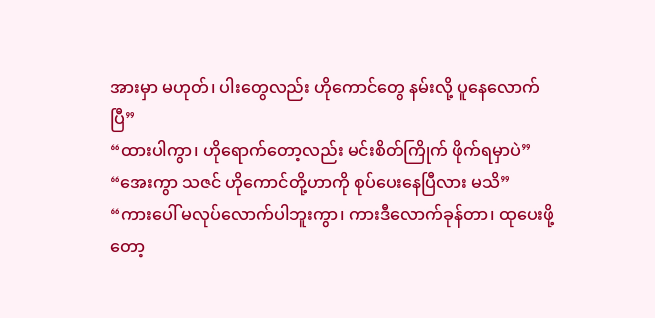အားမှာ မဟုတ်၊ ပါးတွေလည်း ဟိုကောင်တွေ နမ်းလို့ ပူနေလောက်ပြီ”
“ထားပါကွာ၊ ဟိုရောက်တော့လည်း မင်းစိတ်ကြိုက် ဖိုက်ရမှာပဲ”
“အေးကွာ သဇင် ဟိုကောင်တို့ဟာကို စုပ်ပေးနေပြီလား မသိ”
“ကားပေါ် မလုပ်လောက်ပါဘူးကွာ၊ ကားဒီလောက်ခုန်တာ၊ ထုပေးဖို့တော့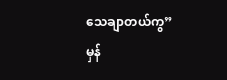သေချာတယ်ကွ”
မှန်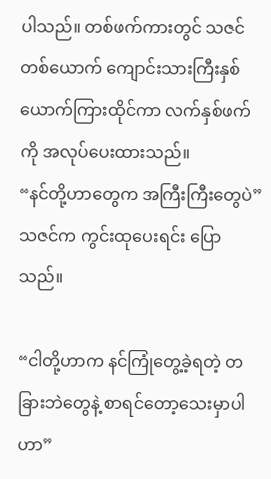ပါသည်။ တစ်ဖက်ကားတွင် သဇင်တစ်ယောက် ကျောင်းသားကြီးနှစ်ယောက်ကြားထိုင်ကာ လက်နှစ်ဖက်ကို အလုပ်ပေးထားသည်။
“နင်တို့ဟာတွေက အကြီးကြီးတွေပဲ”
သဇင်က ကွင်းထုပေးရင်း ပြောသည်။

“ငါတို့ဟာက နင်ကြုံတွေ့ခဲ့ရတဲ့ တခြားဘဲတွေနဲ့ စာရင်တော့သေးမှာပါဟာ”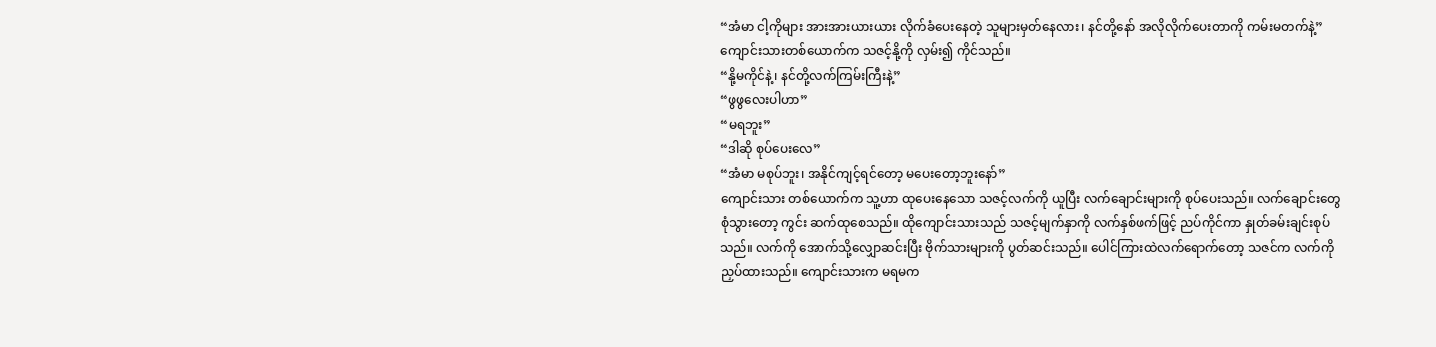“အံမာ ငါ့ကိုများ အားအားယားယား လိုက်ခံပေးနေတဲ့ သူများမှတ်နေလား၊ နင်တို့နော် အလိုလိုက်ပေးတာကို ကမ်းမတက်နဲ့”
ကျောင်းသားတစ်ယောက်က သဇင့်နို့ကို လှမ်း၍ ကိုင်သည်။
“နို့မကိုင်နဲ့၊ နင်တို့လက်ကြမ်းကြီးနဲ့”
“ဖွဖွလေးပါဟာ”
“မရဘူး”
“ဒါဆို စုပ်ပေးလေ”
“အံမာ မစုပ်ဘူး၊ အနိုင်ကျင့်ရင်တော့ မပေးတော့ဘူးနော်”
ကျောင်းသား တစ်ယောက်က သူ့ဟာ ထုပေးနေသော သဇင့်လက်ကို ယူပြီး လက်ချောင်းများကို စုပ်ပေးသည်။ လက်ချောင်းတွေ စုံသွားတော့ ကွင်း ဆက်ထုစေသည်။ ထိုကျောင်းသားသည် သဇင့်မျက်နှာကို လက်နှစ်ဖက်ဖြင့် ညပ်ကိုင်ကာ နှုတ်ခမ်းချင်းစုပ်သည်။ လက်ကို အောက်သို့လျှောဆင်းပြီး ဗိုက်သားများကို ပွတ်ဆင်းသည်။ ပေါင်ကြားထဲလက်ရောက်တော့ သဇင်က လက်ကို ညှပ်ထားသည်။ ကျောင်းသားက မရမက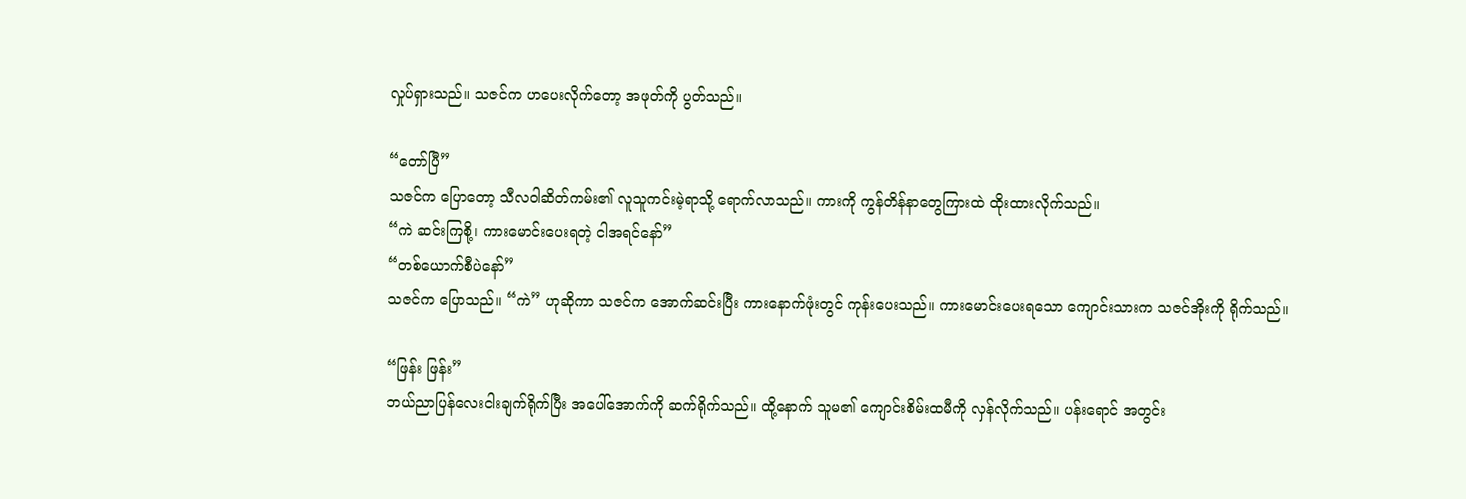လှုပ်ရှားသည်။ သဇင်က ဟပေးလိုက်တော့ အဖုတ်ကို ပွတ်သည်။

“တော်ပြီ”
သဇင်က ပြောတော့ သီလဝါဆိတ်ကမ်း၏ လူသူကင်းမဲ့ရာသို့ ရောက်လာသည်။ ကားကို ကွန်တိန်နာတွေကြားထဲ ထိုးထားလိုက်သည်။
“ကဲ ဆင်းကြစို့၊ ကားမောင်းပေးရတဲ့ ငါအရင်နော်”
“တစ်ယောက်စီပဲနော်”
သဇင်က ပြောသည်။ “ကဲ” ဟုဆိုကာ သဇင်က အောက်ဆင်းပြီး ကားနောက်ဖုံးတွင် ကုန်းပေးသည်။ ကားမောင်းပေးရသော ကျောင်းသားက သဇင်အိုးကို ရိုက်သည်။

“ဖြန်း ဖြန်း”
ဘယ်ညာပြန်လေးငါးချက်ရိုက်ပြီး အပေါ်အောက်ကို ဆက်ရိုက်သည်။ ထို့နောက် သူမ၏ ကျောင်းစိမ်းထမီကို လှန်လိုက်သည်။ ပန်းရောင် အတွင်း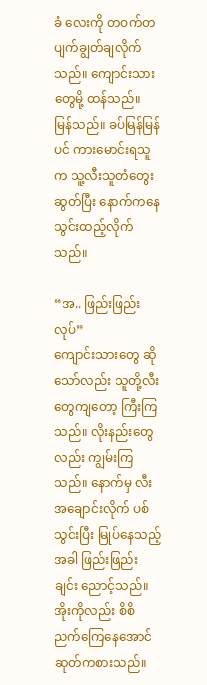ခံ လေးကို တဝက်တပျက်ချွတ်ချလိုက်သည်။ ကျောင်းသားတွေမို့ ထန်သည်။ မြန်သည်။ ခပ်မြန်မြန်ပင် ကားမောင်းရသူက သူ့လီးသူတံတွေးဆွတ်ပြီး နောက်ကနေ သွင်းထည့်လိုက်သည်။

“အ.. ဖြည်းဖြည်းလုပ်”
ကျောင်းသားတွေ ဆိုသော်လည်း သူတို့လီးတွေကျတော့ ကြီးကြသည်။ လိုးနည်းတွေလည်း ကျွမ်းကြသည်။ နောက်မှ လီးအချောင်းလိုက် ပစ်သွင်းပြီး မြုပ်နေသည့်အခါ ဖြည်းဖြည်းချင်း ညောင့်သည်။ အိုးကိုလည်း စိစိညက်ကြေနေအောင် ဆုတ်ကစားသည်။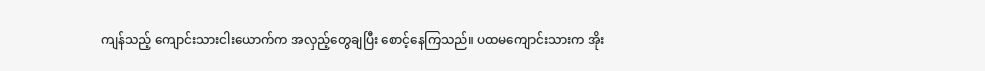ကျန်သည့် ကျောင်းသားငါးယောက်က အလှည့်တွေချပြီး စောင့်နေကြသည်။ ပထမကျောင်းသားက အိုး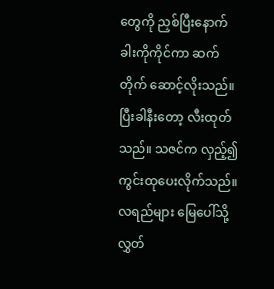တွေကို ညှစ်ပြီးနောက် ခါးကိုကိုင်ကာ ဆက်တိုက် ဆောင့်လိုးသည်။ ပြီးခါနီးတော့ လီးထုတ်သည်။ သဇင်က လှည့်၍ ကွင်းထုပေးလိုက်သည်။ လရည်များ မြေပေါ်သို့ လွှတ်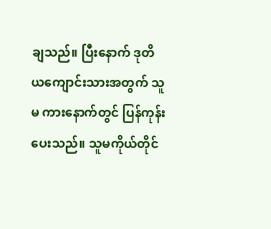ချသည်။ ပြီးနောက် ဒုတိယကျောင်းသားအတွက် သူမ ကားနောက်တွင် ပြန်ကုန်းပေးသည်။ သူမကိုယ်တိုင်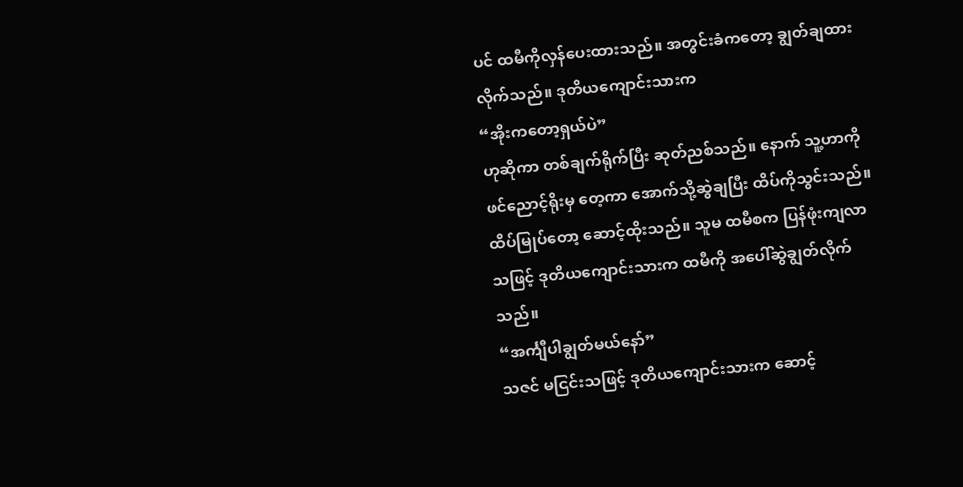ပင် ထမီကိုလှန်ပေးထားသည်။ အတွင်းခံကတော့ ချွတ်ချထားလိုက်သည်။ ဒုတိယကျောင်းသားက
“အိုးကတော့ရှယ်ပဲ”
ဟုဆိုကာ တစ်ချက်ရိုက်ပြီး ဆုတ်ညစ်သည်။ နောက် သူ့ဟာကို ဖင်ညောင့်ရိုးမှ တေ့ကာ အောက်သို့ဆွဲချပြီး ထိပ်ကိုသွင်းသည်။ ထိပ်မြုပ်တော့ ဆောင့်ထိုးသည်။ သူမ ထမီစက ပြန်ဖုံးကျလာသဖြင့် ဒုတိယကျောင်းသားက ထမီကို အပေါ်ဆွဲချွတ်လိုက်သည်။
“အင်္ကျီပါချွတ်မယ်နော်”
သဇင် မငြင်းသဖြင့် ဒုတိယကျောင်းသားက ဆောင့်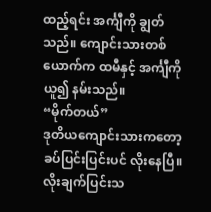ထည့်ရင်း အင်္ကျီကို ချွတ်သည်။ ကျောင်းသားတစ်ယောက်က ထမီနှင့် အင်္ကျီကို ယူ၍ နမ်းသည်။
“မိုက်တယ်”
ဒုတိယကျောင်းသားကတော့ ခပ်ပြင်းပြင်းပင် လိုးနေပြီ။ လိုးချက်ပြင်းသ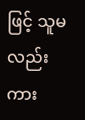ဖြင့် သူမလည်း ကား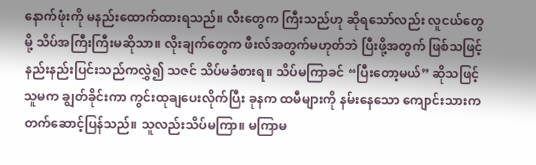နောက်ဖုံးကို မနည်းထောက်ထားရသည်။ လီးတွေက ကြီးသည်ဟု ဆိုရသော်လည်း လူငယ်တွေမို့ သိပ်အကြီးကြီးမဆိုသာ။ လိုးချက်တွေက ဖီးလ်အတွက်မဟုတ်ဘဲ ပြီးဖို့အတွက် ဖြစ်သဖြင့် နည်းနည်းပြင်းသည်ကလွှဲ၍ သဇင် သိပ်မခံစားရ။ သိပ်မကြာခင် “ပြီးတော့မယ်” ဆိုသဖြင့် သူမက ချွတ်ခိုင်းကာ ကွင်းထုချပေးလိုက်ပြီး ခုနက ထမီများကို နမ်းနေသော ကျောင်းသားက တက်ဆောင့်ပြန်သည်။ သူလည်းသိပ်မကြာ။ မကြာမ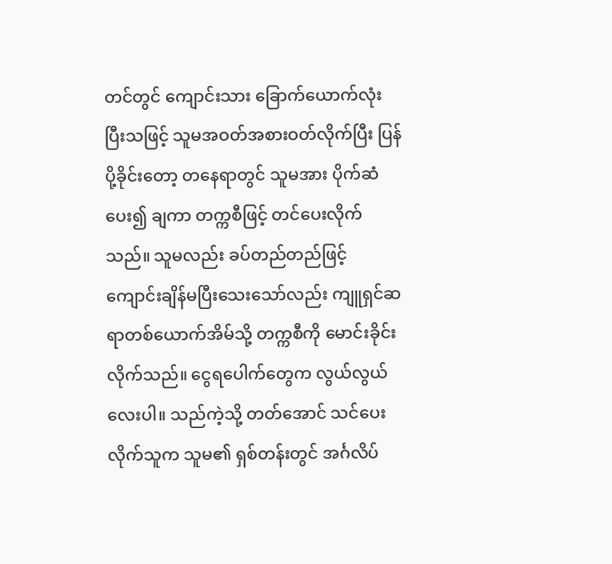တင်တွင် ကျောင်းသား ခြောက်ယောက်လုံးပြီးသဖြင့် သူမအဝတ်အစားဝတ်လိုက်ပြီး ပြန်ပို့ခိုင်းတော့ တနေရာတွင် သူမအား ပိုက်ဆံပေး၍ ချကာ တက္ကစီဖြင့် တင်ပေးလိုက်သည်။ သူမလည်း ခပ်တည်တည်ဖြင့် ကျောင်းချိန်မပြီးသေးသော်လည်း ကျူရှင်ဆရာတစ်ယောက်အိမ်သို့ တက္ကစီကို မောင်းခိုင်းလိုက်သည်။ ငွေရပေါက်တွေက လွယ်လွယ်လေးပါ။ သည်ကဲ့သို့ တတ်အောင် သင်ပေးလိုက်သူက သူမ၏ ရှစ်တန်းတွင် အင်္ဂလိပ်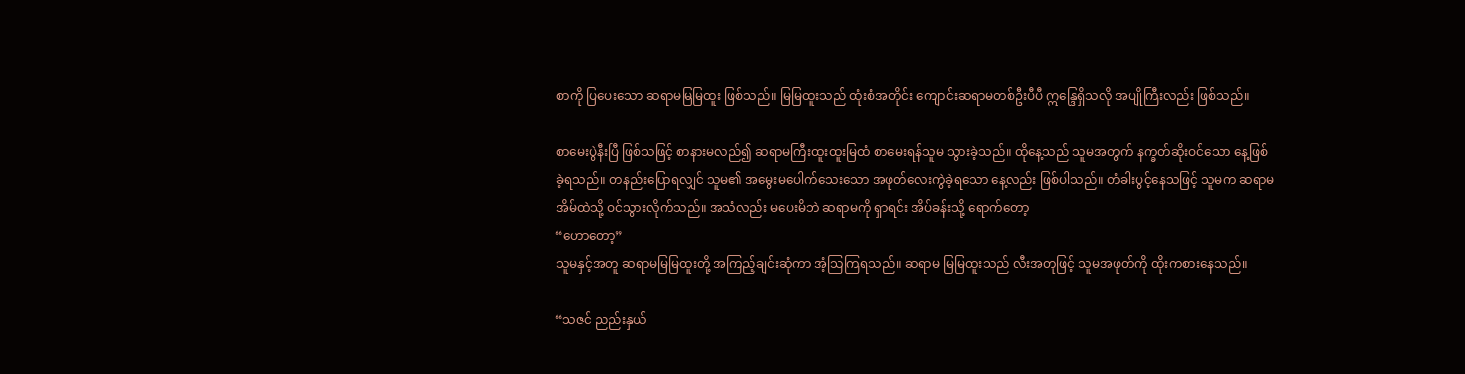စာကို ပြပေးသော ဆရာမမြမြထူး ဖြစ်သည်။ မြမြထူးသည် ထုံးစံအတိုင်း ကျောင်းဆရာမတစ်ဦးပီပီ ဣန္ဒြေရှိသလို အပျိုကြီးလည်း ဖြစ်သည်။

စာမေးပွဲနီးပြီ ဖြစ်သဖြင့် စာနားမလည်၍ ဆရာမကြီးထူးထူးမြထံ စာမေးရန်သူမ သွားခဲ့သည်။ ထိုနေ့သည် သူမအတွက် နက္ခတ်ဆိုးဝင်သော နေ့ဖြစ်ခဲ့ရသည်။ တနည်းပြောရလျှင် သူမ၏ အမွေးမပေါက်သေးသော အဖုတ်လေးကွဲခဲ့ရသော နေ့လည်း ဖြစ်ပါသည်။ တံခါးပွင့်နေသဖြင့် သူမက ဆရာမအိမ်ထဲသို့ ဝင်သွားလိုက်သည်။ အသံလည်း မပေးမိဘဲ ဆရာမကို ရှာရင်း အိပ်ခန်းသို့ ရောက်တော့
“ဟောတော့”
သူမနှင့်အတူ ဆရာမမြမြထူးတို့ အကြည့်ချင်းဆုံကာ အံ့သြကြရသည်။ ဆရာမ မြမြထူးသည် လီးအတုဖြင့် သူမအဖုတ်ကို ထိုးကစားနေသည်။

“သဇင် ညည်းနှယ်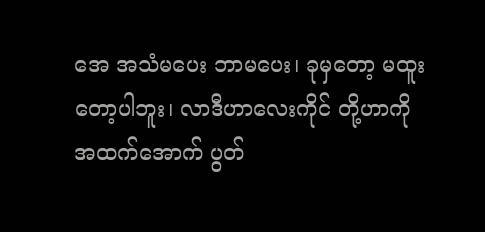အေ အသံမပေး ဘာမပေး၊ ခုမှတော့ မထူးတော့ပါဘူး၊ လာဒီဟာလေးကိုင် တို့ဟာကို အထက်အောက် ပွတ်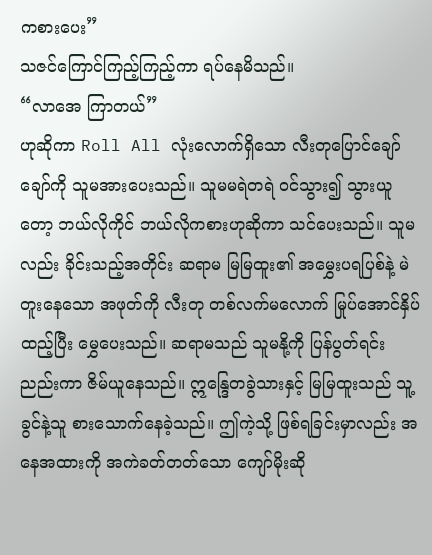ကစားပေး”
သဇင်ကြောင်ကြည့်ကြည့်ကာ ရပ်နေမိသည်။
“လာအေ ကြာတယ်”
ဟုဆိုကာ Roll All လုံးလောက်ရှိသော လီးတုပြောင်ချော်ချော်ကို သူမအားပေးသည်။ သူမမရဲတရဲ ဝင်သွား၍ သွားယူတော့ ဘယ်လိုကိုင် ဘယ်လိုကစားဟုဆိုကာ သင်ပေးသည်။ သူမလည်း ခိုင်းသည့်အတိုင်း ဆရာမ မြမြထူး၏ အမွှေးပရပြစ်နဲ့ မဲတူးနေသော အဖုတ်ကို လီးတု တစ်လက်မလောက် မြုပ်အောင်နှိပ်ထည့်ပြီး မွှေပေးသည်။ ဆရာမသည် သူမနို့ကို ပြန်ပွတ်ရင်း ညည်းကာ ဇိမ်ယူနေသည်။ ဣန္ဒြေတခွဲသားနှင့် မြမြထူးသည် သူ့ခွင်နဲ့သူ စားသောက်နေခဲ့သည်။ ဤကဲ့သို့ ဖြစ်ရခြင်းမှာလည်း အနေအထားကို အကဲခတ်တတ်သော ကျော်မိုးဆို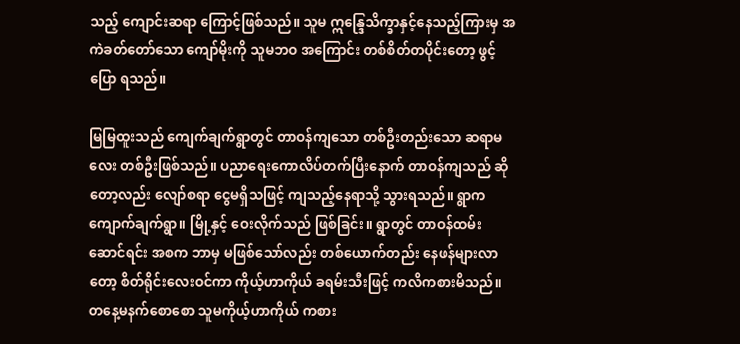သည့် ကျောင်းဆရာ ကြောင့်ဖြစ်သည်။ သူမ ဣန္ဒြေသိက္ခာနှင့်နေသည့်ကြားမှ အကဲခတ်တော်သော ကျော်မိုးကို သူမဘဝ အကြောင်း တစ်စိတ်တပိုင်းတော့ ဖွင့်ပြော ရသည်။

မြမြထူးသည် ကျေက်ချက်ရွာတွင် တာဝန်ကျသော တစ်ဦးတည်းသော ဆရာမလေး တစ်ဦးဖြစ်သည်။ ပညာရေးကောလိပ်တက်ပြီးနောက် တာဝန်ကျသည် ဆိုတော့လည်း လျော်စရာ ငွေမရှိသဖြင့် ကျသည့်နေရာသို့ သွားရသည်။ ရွာက ကျောက်ချက်ရွာ။ မြို့နှင့် ဝေးလိုက်သည် ဖြစ်ခြင်း။ ရွာတွင် တာဝန်ထမ်းဆောင်ရင်း အစက ဘာမှ မဖြစ်သော်လည်း တစ်ယောက်တည်း နေဖန်များလာတော့ စိတ်ရိုင်းလေးဝင်ကာ ကိုယ့်ဟာကိုယ် ခရမ်းသီးဖြင့် ကလိကစားမိသည်။ တနေ့မနက်စောစော သူမကိုယ့်ဟာကိုယ် ကစား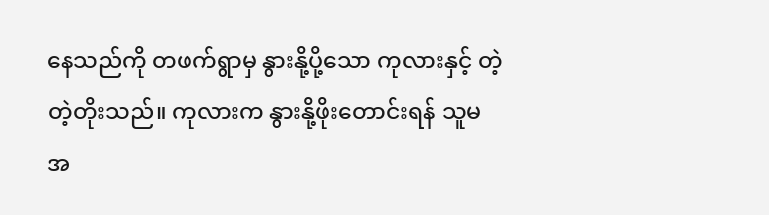နေသည်ကို တဖက်ရွာမှ နွားနို့ပို့သော ကုလားနှင့် တဲ့တဲ့တိုးသည်။ ကုလားက နွားနို့ဖိုးတောင်းရန် သူမအ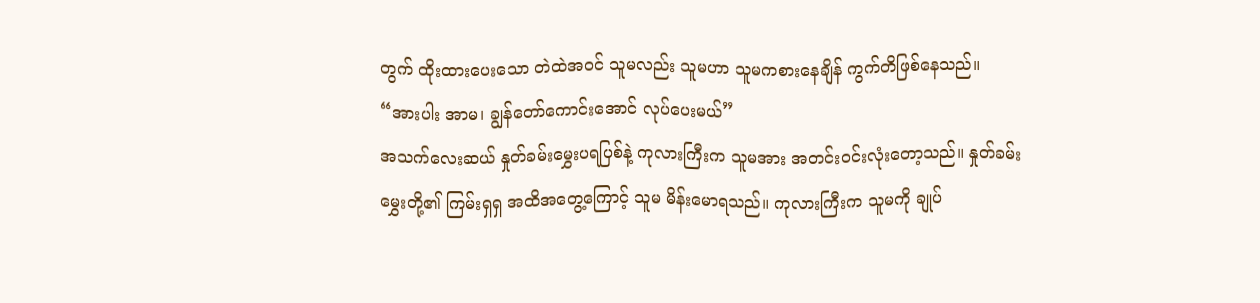တွက် ထိုးထားပေးသော တဲထဲအဝင် သူမလည်း သူမဟာ သူမကစားနေချိန် ကွက်တိဖြစ်နေသည်။
“အားပါး အာမ၊ ချွန်တော်ကောင်းအောင် လုပ်ပေးမယ်”
အသက်လေးဆယ် နှုတ်ခမ်းမွှေးပရပြစ်နဲ့ ကုလားကြီးက သူမအား အတင်းဝင်းလုံးတော့သည်။ နှုတ်ခမ်းမွှေးတို့၏ ကြမ်းရှရှ အထိအတွေ့ကြောင့် သူမ မိန်းမောရသည်။ ကုလားကြီးက သူမကို ချုပ်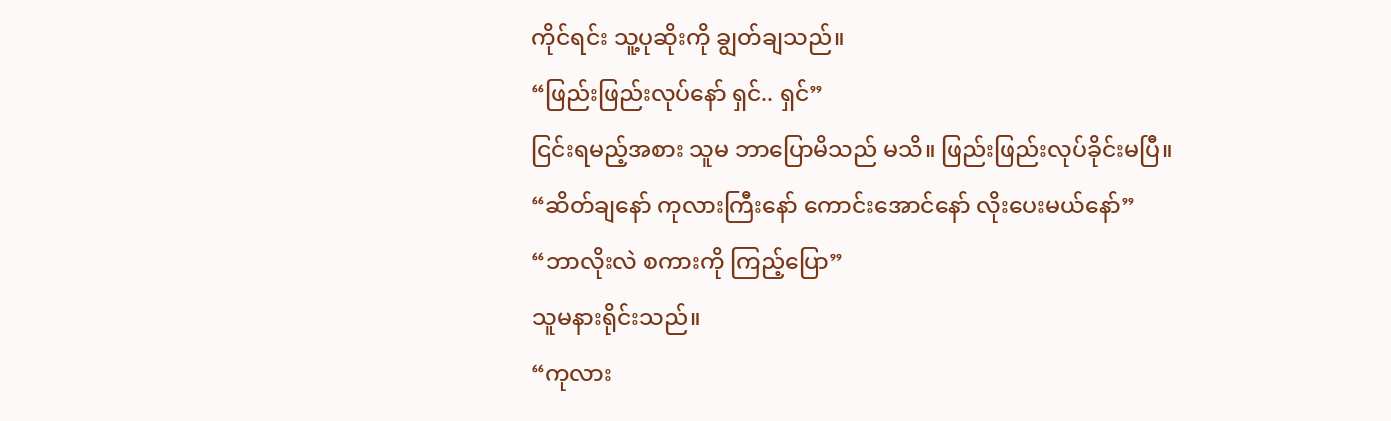ကိုင်ရင်း သူ့ပုဆိုးကို ချွတ်ချသည်။
“ဖြည်းဖြည်းလုပ်နော် ရှင်.. ရှင်”
ငြင်းရမည့်အစား သူမ ဘာပြောမိသည် မသိ။ ဖြည်းဖြည်းလုပ်ခိုင်းမပြီ။
“ဆိတ်ချနော် ကုလားကြီးနော် ကောင်းအောင်နော် လိုးပေးမယ်နော်”
“ဘာလိုးလဲ စကားကို ကြည့်ပြော”
သူမနားရိုင်းသည်။
“ကုလား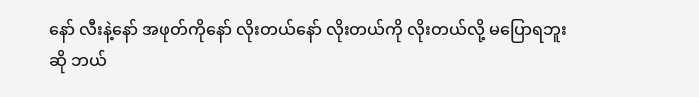နော် လီးနဲ့နော် အဖုတ်ကိုနော် လိုးတယ်နော် လိုးတယ်ကို လိုးတယ်လို့ မပြောရဘူးဆို ဘယ်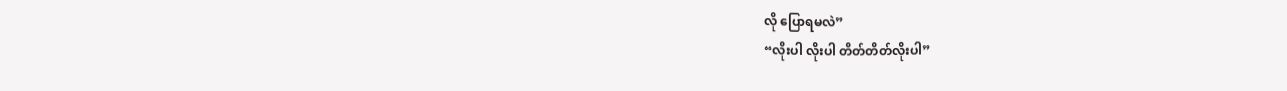လို ပြောရမလဲ”
“လိုးပါ လိုးပါ တိတ်တိတ်လိုးပါ”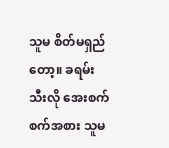သူမ စိတ်မရှည်တော့။ ခရမ်းသီးလို အေးစက်စက်အစား သူမ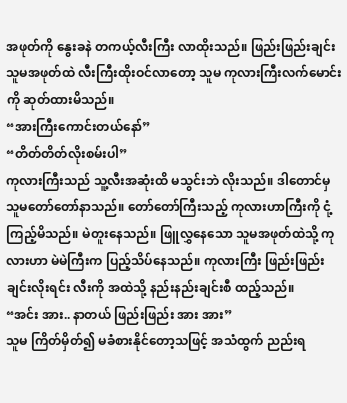အဖုတ်ကို နွေးခနဲ တကယ့်လီးကြီး လာထိုးသည်။ ဖြည်းဖြည်းချင်း သူမအဖုတ်ထဲ လီးကြီးထိုးဝင်လာတော့ သူမ ကုလားကြီးလက်မောင်းကို ဆုတ်ထားမိသည်။
“အားကြီးကောင်းတယ်နော်”
“တိတ်တိတ်လိုးစမ်းပါ”
ကုလားကြီးသည် သူ့လီးအဆုံးထိ မသွင်းဘဲ လိုးသည်။ ဒါတောင်မှ သူမတော်တော်နာသည်။ တော်တော်ကြီးသည့် ကုလားဟာကြီးကို ငုံ့ကြည့်မိသည်။ မဲတူးနေသည်။ ဖြူလွှနေသော သူမအဖုတ်ထဲသို့ ကုလားဟာ မဲမဲကြီးက ပြည့်သိပ်နေသည်။ ကုလားကြီး ဖြည်းဖြည်းချင်းလိုးရင်း လီးကို အထဲသို့ နည်းနည်းချင်းစီ ထည့်သည်။
“အင်း အား.. နာတယ် ဖြည်းဖြည်း အား အား”
သူမ ကြိတ်မှိတ်၍ မခံစားနိုင်တော့သဖြင့် အသံထွက် ညည်းရ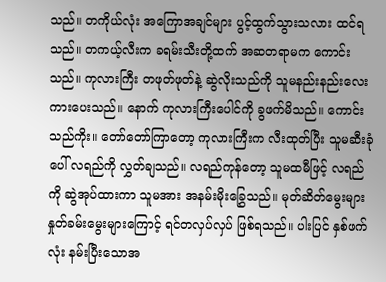သည်။ တကိုယ်လုံး အကြောအချင်များ ပွင့်ထွက်သွားသလား ထင်ရသည်။ တကယ့်လီးက ခရမ်းသီးတို့ထက် အဆတရာမက ကောင်းသည်။ ကုလားကြီး တဖုတ်ဖုတ်နဲ့ ဆွဲလိုးသည်ကို သူမနည်းနည်းလေးကားပေးသည်။ နောက် ကုလားကြီးပေါင်ကို ခွဖက်မိသည်။ ကောင်းသည်ကိုး။ တော်တော်ကြာတော့ ကုလားကြီးက လီးထုတ်ပြီး သူမဆီးခုံပေါ် လရည်ကို လွှတ်ချသည်။ လရည်ကုန်တော့ သူမထမီဖြင့် လရည်ကို ဆွဲအုပ်ထားကာ သူမအား အနမ်းမိုးခြွှေသည်။ မုတ်ဆိတ်မွေးများ နှုတ်ခမ်းမွေးများကြောင့် ရင်တလှပ်လှပ် ဖြစ်ရသည်။ ပါးပြင် နှစ်ဖက်လုံး နမ်းပြီးသောအ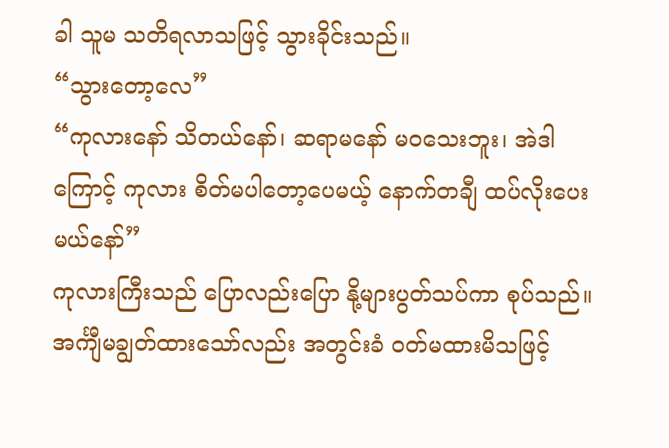ခါ သူမ သတိရလာသဖြင့် သွားခိုင်းသည်။
“သွားတော့လေ”
“ကုလားနော် သိတယ်နော်၊ ဆရာမနော် မဝသေးဘူး၊ အဲဒါကြောင့် ကုလား စိတ်မပါတော့ပေမယ့် နောက်တချီ ထပ်လိုးပေးမယ်နော်”
ကုလားကြီးသည် ပြောလည်းပြော နို့များပွတ်သပ်ကာ စုပ်သည်။ အင်္ကျီမချွတ်ထားသော်လည်း အတွင်းခံ ဝတ်မထားမိသဖြင့်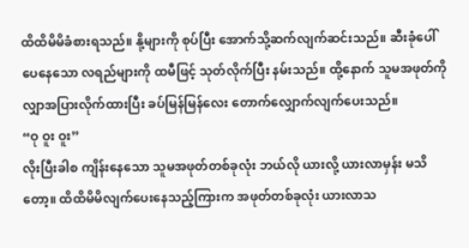ထိထိမိမိခံစားရသည်။ နို့များကို စုပ်ပြီး အောက်သို့ဆက်လျက်ဆင်းသည်။ ဆီးခုံပေါ် ပေနေသော လရည်များကို ထမီဖြင့် သုတ်လိုက်ပြီး နမ်းသည်။ ထို့နောက် သူမအဖုတ်ကို လျှာအပြားလိုက်ထားပြီး ခပ်မြန်မြန်လေး တောက်လျှောက်လျက်ပေးသည်။
“ဝု ဝူး ဝူး”
လိုးပြီးခါစ ကျိန်းနေသော သူမအဖုတ်တစ်ခုလုံး ဘယ်လို ယားလို့ ယားလာမှန်း မသိတော့။ ထိထိမိမိလျက်ပေးနေသည့်ကြားက အဖုတ်တစ်ခုလုံး ယားလာသ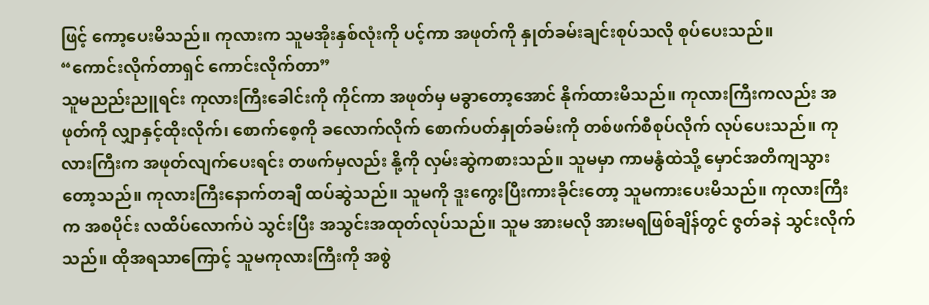ဖြင့် ကော့ပေးမိသည်။ ကုလားက သူမအိုးနှစ်လုံးကို ပင့်ကာ အဖုတ်ကို နှုတ်ခမ်းချင်းစုပ်သလို စုပ်ပေးသည်။
“ကောင်းလိုက်တာရှင် ကောင်းလိုက်တာ”
သူမညည်းညူရင်း ကုလားကြီးခေါင်းကို ကိုင်ကာ အဖုတ်မှ မခွာတော့အောင် နိုက်ထားမိသည်။ ကုလားကြီးကလည်း အဖုတ်ကို လျှာနှင့်ထိုးလိုက်၊ စောက်စေ့ကို ခလောက်လိုက် စောက်ပတ်နှုတ်ခမ်းကို တစ်ဖက်စီစုပ်လိုက် လုပ်ပေးသည်။ ကုလားကြီးက အဖုတ်လျက်ပေးရင်း တဖက်မှလည်း နို့ကို လှမ်းဆွဲကစားသည်။ သူမမှာ ကာမနွံထဲသို့ မှောင်အတိကျသွားတော့သည်။ ကုလားကြီးနောက်တချီ ထပ်ဆွဲသည်။ သူမကို ဒူးကွေးပြီးကားခိုင်းတော့ သူမကားပေးမိသည်။ ကုလားကြီးက အစပိုင်း လထိပ်လောက်ပဲ သွင်းပြီး အသွင်းအထုတ်လုပ်သည်။ သူမ အားမလို အားမရဖြစ်ချိန်တွင် ဇွတ်ခနဲ သွင်းလိုက်သည်။ ထိုအရသာကြောင့် သူမကုလားကြီးကို အစွဲ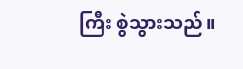ကြီး စွဲသွားသည်။